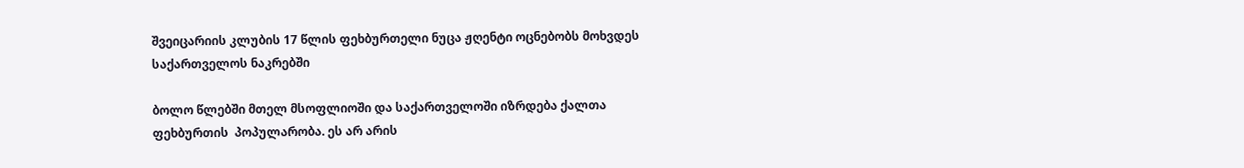შვეიცარიის კლუბის 17 წლის ფეხბურთელი ნუცა ჟღენტი ოცნებობს მოხვდეს საქართველოს ნაკრებში

ბოლო წლებში მთელ მსოფლიოში და საქართველოში იზრდება ქალთა ფეხბურთის  პოპულარობა. ეს არ არის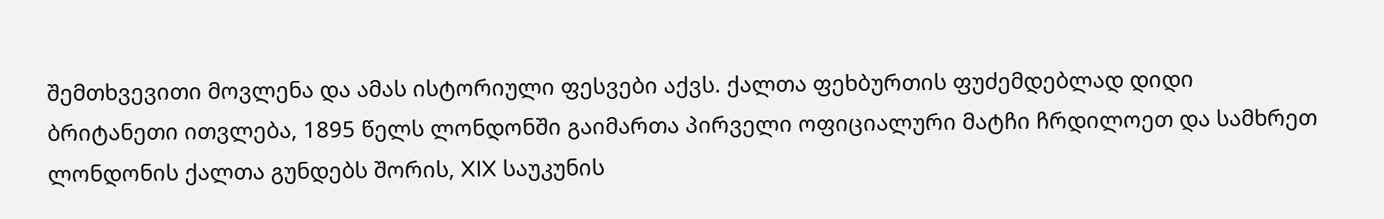შემთხვევითი მოვლენა და ამას ისტორიული ფესვები აქვს. ქალთა ფეხბურთის ფუძემდებლად დიდი ბრიტანეთი ითვლება, 1895 წელს ლონდონში გაიმართა პირველი ოფიციალური მატჩი ჩრდილოეთ და სამხრეთ ლონდონის ქალთა გუნდებს შორის, XIX საუკუნის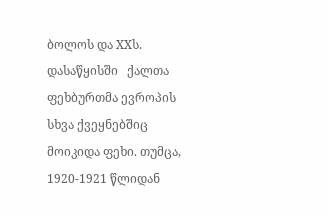ბოლოს და XXს. დასაწყისში   ქალთა ფეხბურთმა ევროპის სხვა ქვეყნებშიც მოიკიდა ფეხი. თუმცა, 1920-1921 წლიდან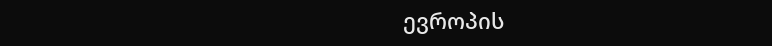ევროპის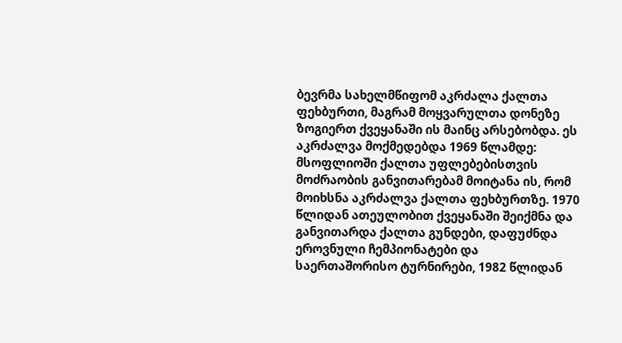ბევრმა სახელმწიფომ აკრძალა ქალთა ფეხბურთი, მაგრამ მოყვარულთა დონეზე  ზოგიერთ ქვეყანაში ის მაინც არსებობდა. ეს აკრძალვა მოქმედებდა 1969 წლამდე: მსოფლიოში ქალთა უფლებებისთვის მოძრაობის განვითარებამ მოიტანა ის, რომ მოიხსნა აკრძალვა ქალთა ფეხბურთზე. 1970 წლიდან ათეულობით ქვეყანაში შეიქმნა და განვითარდა ქალთა გუნდები, დაფუძნდა ეროვნული ჩემპიონატები და საერთაშორისო ტურნირები, 1982 წლიდან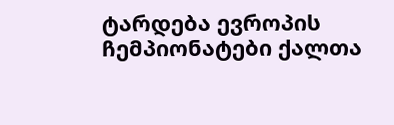ტარდება ევროპის ჩემპიონატები ქალთა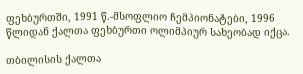ფეხბურთში, 1991 წ.-მსოფლიო ჩემპიონატები, 1996 წლიდან ქალთა ფეხბურთი ოლიმპიურ სახეობად იქცა.

თბილისის ქალთა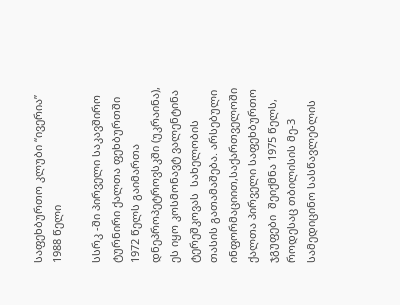საფეხბურთო კლუბი “ივერია” 1988 წელი

სსრკ -ში პირველი საკავშირო ტურნირი ქალთა ფეხბურთში 1972 წელს გაიმართა დნეპროპეტროვსკში (უკრაინა), ეს იყო კოსმონავტ ვალენტინა ტერეშკოვას  სახელობის თასის გათამაშება. არსებული ინფორმაციით,საქართველოში ქალთა პირველი საფეხბურთო ჯგუფები  შეიქმნა 1975 წელს, როდესაც თბილისის მე-3 სამედიცინო სასწავლებლის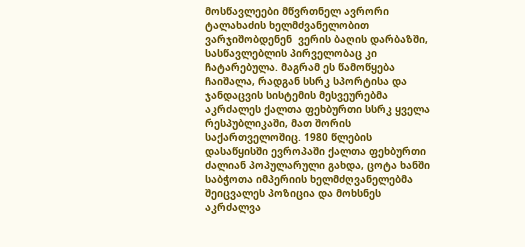მოსწავლეები მწვრთნელ ავრორი ტალახაძის ხელმძვანელობით ვარჯიშობდენენ  ვერის ბაღის დარბაზში, სასწავლებლის პირველობაც კი ჩატარებულა. მაგრამ ეს წამოწყება ჩაიშალა, რადგან სსრკ სპორტისა და ჯანდაცვის სისტემის მესვეურებმა აკრძალეს ქალთა ფეხბურთი სსრკ ყველა რესპუბლიკაში, მათ შორის საქართველოშიც. 1980 წლების დასაწყისში ევროპაში ქალთა ფეხბურთი ძალიან პოპულარული გახდა, ცოტა ხანში საბჭოთა იმპერიის ხელმძღვანელებმა  შეიცვალეს პოზიცია და მოხსნეს აკრძალვა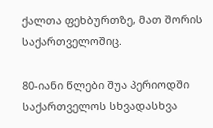ქალთა ფეხბურთზე, მათ შორის საქართველოშიც.

80-იანი წლები შუა პერიოდში საქართველოს სხვადასხვა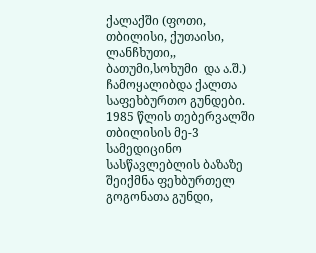ქალაქში (ფოთი, თბილისი, ქუთაისი, ლანჩხუთი,, ბათუმი,სოხუმი  და ა.შ.) ჩამოყალიბდა ქალთა საფეხბურთო გუნდები. 1985 წლის თებერვალში  თბილისის მე-3 სამედიცინო სასწავლებლის ბაზაზე შეიქმნა ფეხბურთელ გოგონათა გუნდი,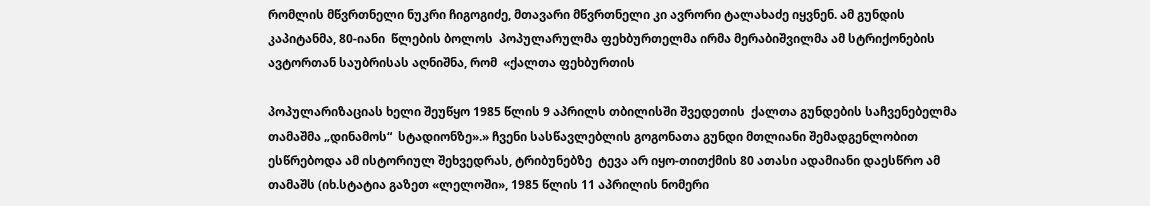რომლის მწვრთნელი ნუკრი ჩიგოგიძე, მთავარი მწვრთნელი კი ავრორი ტალახაძე იყვნენ. ამ გუნდის კაპიტანმა, 80-იანი  წლების ბოლოს  პოპულარულმა ფეხბურთელმა ირმა მერაბიშვილმა ამ სტრიქონების ავტორთან საუბრისას აღნიშნა, რომ  «ქალთა ფეხბურთის

პოპულარიზაციას ხელი შეუწყო 1985 წლის 9 აპრილს თბილისში შვედეთის  ქალთა გუნდების საჩვენებელმა თამაშმა „დინამოს“  სტადიონზე».» ჩვენი სასწავლებლის გოგონათა გუნდი მთლიანი შემადგენლობით  ესწრებოდა ამ ისტორიულ შეხვედრას, ტრიბუნებზე  ტევა არ იყო-თითქმის 80 ათასი ადამიანი დაესწრო ამ თამაშს (იხ.სტატია გაზეთ «ლელოში», 1985 წლის 11 აპრილის ნომერი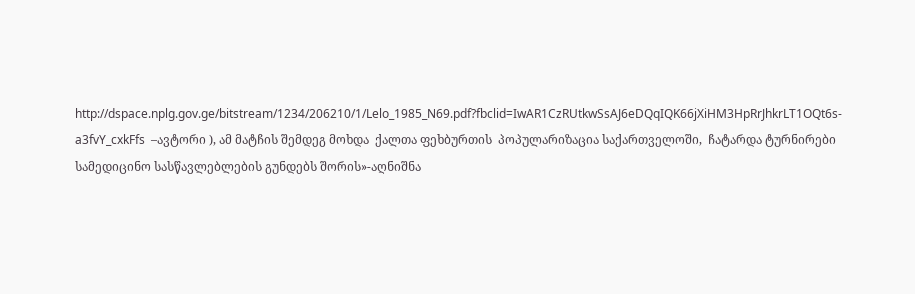http://dspace.nplg.gov.ge/bitstream/1234/206210/1/Lelo_1985_N69.pdf?fbclid=IwAR1CzRUtkwSsAJ6eDQqIQK66jXiHM3HpRrJhkrLT1OQt6s-a3fvY_cxkFfs  –ავტორი ), ამ მატჩის შემდეგ მოხდა  ქალთა ფეხბურთის  პოპულარიზაცია საქართველოში,  ჩატარდა ტურნირები სამედიცინო სასწავლებლების გუნდებს შორის»-აღნიშნა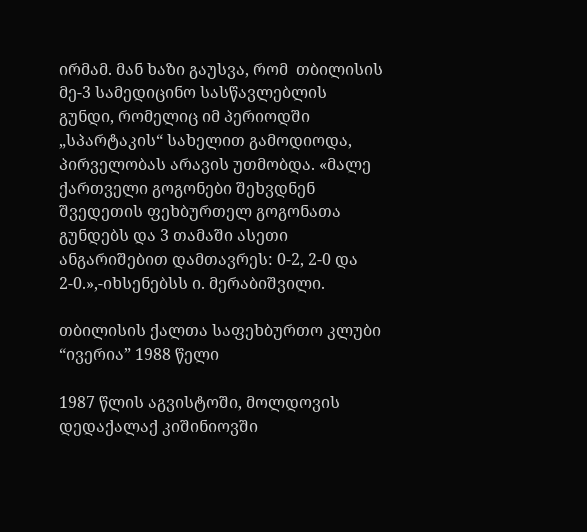ირმამ. მან ხაზი გაუსვა, რომ  თბილისის მე-3 სამედიცინო სასწავლებლის გუნდი, რომელიც იმ პერიოდში „სპარტაკის“ სახელით გამოდიოდა, პირველობას არავის უთმობდა. «მალე ქართველი გოგონები შეხვდნენ შვედეთის ფეხბურთელ გოგონათა გუნდებს და 3 თამაში ასეთი ანგარიშებით დამთავრეს: 0-2, 2-0 და 2-0.»,-იხსენებსს ი. მერაბიშვილი.

თბილისის ქალთა საფეხბურთო კლუბი “ივერია” 1988 წელი

1987 წლის აგვისტოში, მოლდოვის დედაქალაქ კიშინიოვში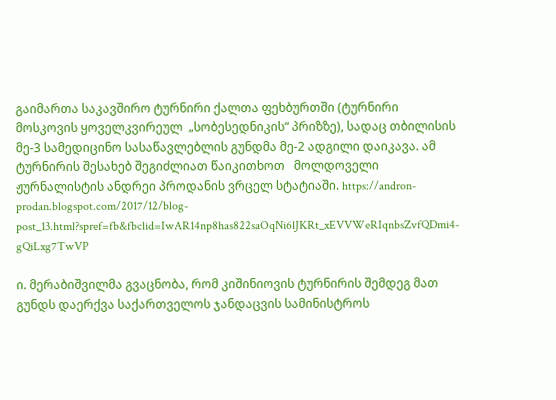გაიმართა საკავშირო ტურნირი ქალთა ფეხბურთში (ტურნირი მოსკოვის ყოველკვირეულ  „სობესედნიკის“ პრიზზე), სადაც თბილისის მე-3 სამედიცინო სასაწავლებლის გუნდმა მე-2 ადგილი დაიკავა. ამ ტურნირის შესახებ შეგიძლიათ წაიკითხოთ   მოლდოველი ჟურნალისტის ანდრეი პროდანის ვრცელ სტატიაში. https://andron-prodan.blogspot.com/2017/12/blog-post_13.html?spref=fb&fbclid=IwAR14np8has822saOqNi6lJKRt_xEVVWeRIqnbsZvfQDmi4-gQiLxg7TwVP

ი. მერაბიშვილმა გვაცნობა, რომ კიშინიოვის ტურნირის შემდეგ მათ გუნდს დაერქვა საქართველოს ჯანდაცვის სამინისტროს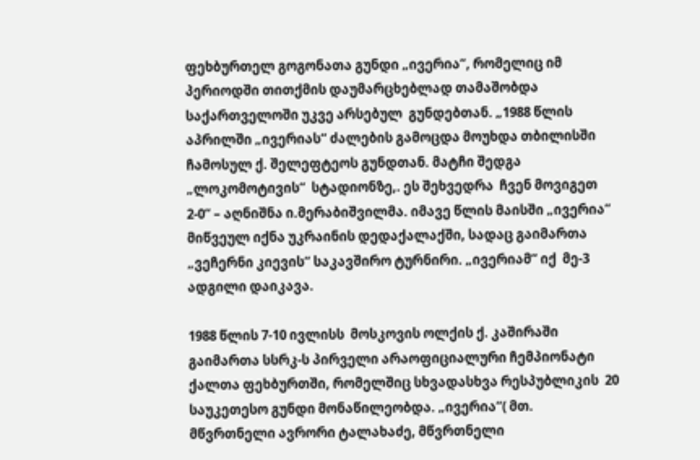ფეხბურთელ გოგონათა გუნდი „ივერია“, რომელიც იმ პერიოდში თითქმის დაუმარცხებლად თამაშობდა საქართველოში უკვე არსებულ  გუნდებთან. „1988 წლის აპრილში „ივერიას“ ძალების გამოცდა მოუხდა თბილისში ჩამოსულ ქ. შელეფტეოს გუნდთან. მატჩი შედგა „ლოკომოტივის“  სტადიონზე,. ეს შეხვედრა  ჩვენ მოვიგეთ 2-0“ – აღნიშნა ი.მერაბიშვილმა. იმავე წლის მაისში „ივერია“ მიწვეულ იქნა უკრაინის დედაქალაქში, სადაც გაიმართა „ვეჩერნი კიევის“ საკავშირო ტურნირი. „ივერიამ“ იქ  მე-3 ადგილი დაიკავა.

1988 წლის 7-10 ივლისს  მოსკოვის ოლქის ქ. კაშირაში გაიმართა სსრკ-ს პირველი არაოფიციალური ჩემპიონატი ქალთა ფეხბურთში, რომელშიც სხვადასხვა რესპუბლიკის  20 საუკეთესო გუნდი მონაწილეობდა. „ივერია“( მთ. მწვრთნელი ავრორი ტალახაძე, მწვრთნელი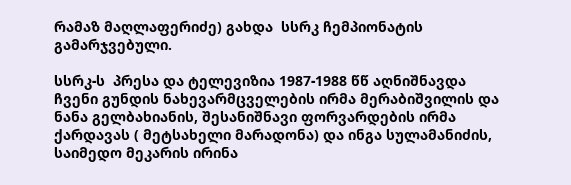რამაზ მაღლაფერიძე) გახდა  სსრკ ჩემპიონატის გამარჯვებული.

სსრკ-ს  პრესა და ტელევიზია 1987-1988 წწ აღნიშნავდა ჩვენი გუნდის ნახევარმცველების ირმა მერაბიშვილის და ნანა გელბახიანის, შესანიშნავი ფორვარდების ირმა ქარდავას ( მეტსახელი მარადონა) და ინგა სულამანიძის,  საიმედო მეკარის ირინა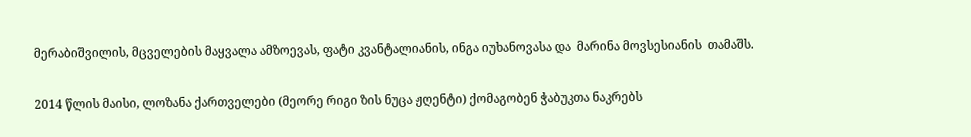მერაბიშვილის, მცველების მაყვალა ამზოევას, ფატი კვანტალიანის, ინგა იუხანოვასა და  მარინა მოვსესიანის  თამაშს.

2014 წლის მაისი, ლოზანა ქართველები (მეორე რიგი ზის ნუცა ჟღენტი) ქომაგობენ ჭაბუკთა ნაკრებს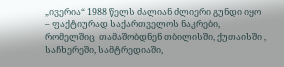„ივერია“ 1988 წელს ძალიან ძლიერი გუნდი იყო – ფაქტიურად საქართველოს ნაკრები, რომელშიც  თამაშობდნენ თბილისში, ქუთაისში , საჩხერეში, სამტრედიაში,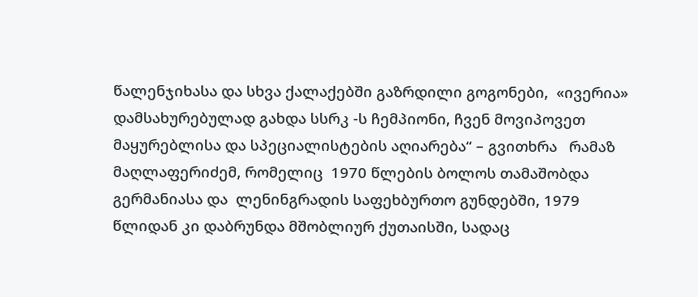წალენჯიხასა და სხვა ქალაქებში გაზრდილი გოგონები,  «ივერია»  დამსახურებულად გახდა სსრკ -ს ჩემპიონი, ჩვენ მოვიპოვეთ მაყურებლისა და სპეციალისტების აღიარება“ – გვითხრა   რამაზ მაღლაფერიძემ, რომელიც  1970 წლების ბოლოს თამაშობდა  გერმანიასა და  ლენინგრადის საფეხბურთო გუნდებში, 1979 წლიდან კი დაბრუნდა მშობლიურ ქუთაისში, სადაც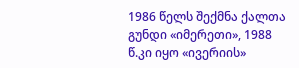1986 წელს შექმნა ქალთა გუნდი «იმერეთი», 1988 წ.კი იყო «ივერიის»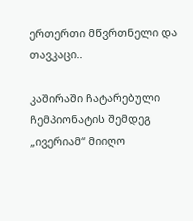ერთერთი მწვრთნელი და თავკაცი..

კაშირაში ჩატარებული ჩემპიონატის შემდეგ  „ივერიამ“ მიიღო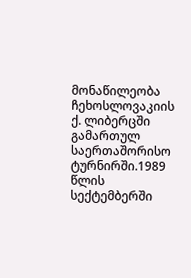მონაწილეობა ჩეხოსლოვაკიის ქ. ლიბერცში გამართულ საერთაშორისო ტურნირში.1989 წლის სექტემბერში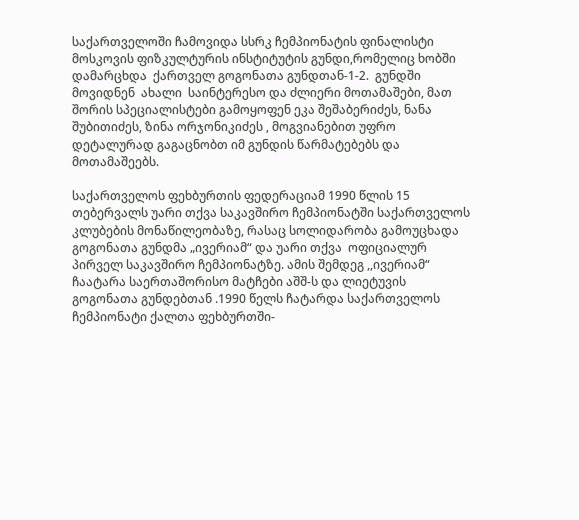საქართველოში ჩამოვიდა სსრკ ჩემპიონატის ფინალისტი მოსკოვის ფიზკულტურის ინსტიტუტის გუნდი,რომელიც ხობში დამარცხდა  ქართველ გოგონათა გუნდთან-1-2.  გუნდში მოვიდნენ  ახალი  საინტერესო და ძლიერი მოთამაშები, მათ შორის სპეციალისტები გამოყოფენ ეკა შეშაბერიძეს, ნანა შუბითიძეს, ზინა ორჯონიკიძეს , მოგვიანებით უფრო დეტალურად გაგაცნობთ იმ გუნდის წარმატებებს და მოთამაშეებს.

საქართველოს ფეხბურთის ფედერაციამ 1990 წლის 15 თებერვალს უარი თქვა საკავშირო ჩემპიონატში საქართველოს კლუბების მონაწილეობაზე, რასაც სოლიდარობა გამოუცხადა გოგონათა გუნდმა „ივერიამ“ და უარი თქვა  ოფიციალურ პირველ საკავშირო ჩემპიონატზე. ამის შემდეგ ,,ივერიამ“ ჩაატარა საერთაშორისო მატჩები აშშ-ს და ლიეტუვის გოგონათა გუნდებთან .1990 წელს ჩატარდა საქართველოს ჩემპიონატი ქალთა ფეხბურთში-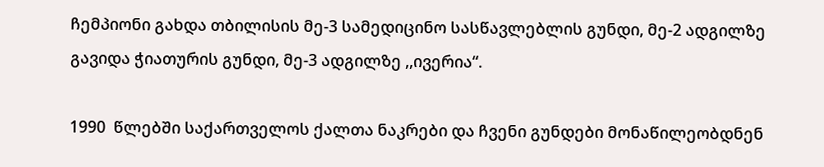ჩემპიონი გახდა თბილისის მე-3 სამედიცინო სასწავლებლის გუნდი, მე-2 ადგილზე გავიდა ჭიათურის გუნდი, მე-3 ადგილზე ,,ივერია“.

1990  წლებში საქართველოს ქალთა ნაკრები და ჩვენი გუნდები მონაწილეობდნენ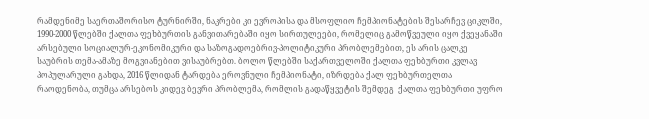რამდენიმე საერთაშორისო ტურნირში, ნაკრები კი ევროპისა და მსოფლიო ჩემპიონატების შესარჩევ ციკლში, 1990-2000 წლებში ქალთა ფეხბურთის განვითარებაში იყო სირთულეები, რომელიც გამოწვეული იყო ქვეყანაში არსებული სოციალურ-ეკონომიკური და საზოგადოებრივ-პოლიტიკური პრობლემებით, ეს არის ცალკე საუბრის თემა-ამაზე მოგვიანებით ვისაუბრებთ. ბოლო წლებში საქართველოში ქალთა ფეხბურთი კვლავ პოპულარული გახდა, 2016 წლიდან ტარდება ეროვნული ჩემპიონატი, იზრდება ქალ ფეხბურთელთა რაოდენობა, თუმცა არსებოს კიდევ ბევრი პრობლემა, რომლის გადაწყვეტის შემდეგ  ქალთა ფეხბურთი უფრო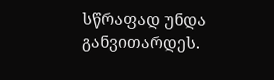სწრაფად უნდა განვითარდეს.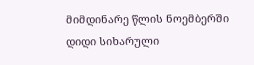მიმდინარე წლის ნოემბერში დიდი სიხარული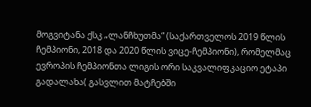მოგვიტანა ქსკ „ლანჩხუთმა“ (საქართველოს 2019 წლის ჩემპიონი, 2018 და 2020 წლის ვიცე-ჩემპიონი), რომელმაც ევროპის ჩემპიონთა ლიგის ორი საკვალიფკაციო ეტაპი გადალახა( გასვლით მატჩებში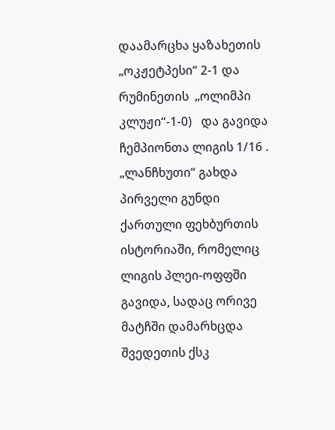დაამარცხა ყაზახეთის „ოკჟეტპესი“ 2-1 და რუმინეთის  „ოლიმპი კლუჟი“-1-0)   და გავიდა ჩემპიონთა ლიგის 1/16 . „ლანჩხუთი“ გახდა პირველი გუნდი ქართული ფეხბურთის ისტორიაში, რომელიც  ლიგის პლეი-ოფფში გავიდა, სადაც ორივე მატჩში დამარხცდა  შვედეთის ქსკ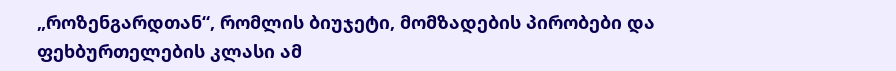„როზენგარდთან“, რომლის ბიუჯეტი, მომზადების პირობები და ფეხბურთელების კლასი ამ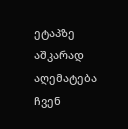ეტაპზე აშკარად აღემატება ჩვენ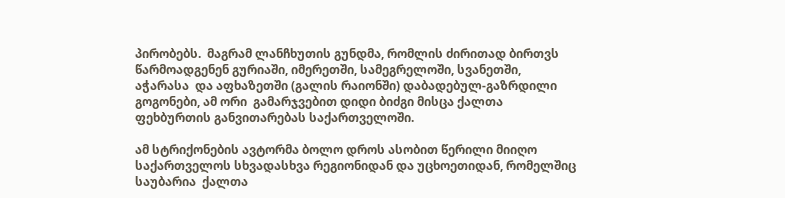პირობებს.  მაგრამ ლანჩხუთის გუნდმა, რომლის ძირითად ბირთვს წარმოადგენენ გურიაში, იმერეთში, სამეგრელოში, სვანეთში, აჭარასა  და აფხაზეთში (გალის რაიონში) დაბადებულ-გაზრდილი გოგონები, ამ ორი  გამარჯვებით დიდი ბიძგი მისცა ქალთა ფეხბურთის განვითარებას საქართველოში.

ამ სტრიქონების ავტორმა ბოლო დროს ასობით წერილი მიიღო საქართველოს სხვადასხვა რეგიონიდან და უცხოეთიდან, რომელშიც საუბარია  ქალთა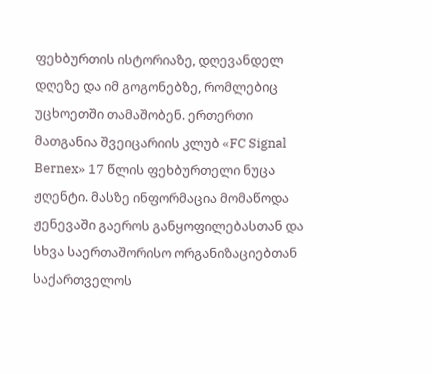ფეხბურთის ისტორიაზე, დღევანდელ დღეზე და იმ გოგონებზე, რომლებიც უცხოეთში თამაშობენ. ერთერთი მათგანია შვეიცარიის კლუბ «FC Signal Bernex» 17 წლის ფეხბურთელი ნუცა ჟღენტი. მასზე ინფორმაცია მომაწოდა ჟენევაში გაეროს განყოფილებასთან და სხვა საერთაშორისო ორგანიზაციებთან საქართველოს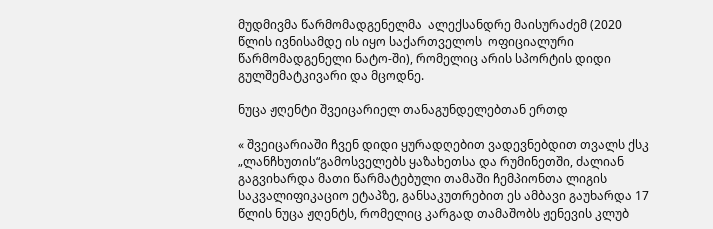მუდმივმა წარმომადგენელმა  ალექსანდრე მაისურაძემ (2020 წლის ივნისამდე ის იყო საქართველოს  ოფიციალური წარმომადგენელი ნატო-ში), რომელიც არის სპორტის დიდი გულშემატკივარი და მცოდნე.

ნუცა ჟღენტი შვეიცარიელ თანაგუნდელებთან ერთდ

« შვეიცარიაში ჩვენ დიდი ყურადღებით ვადევნებდით თვალს ქსკ „ლანჩხუთის“გამოსველებს ყაზახეთსა და რუმინეთში, ძალიან გაგვიხარდა მათი წარმატებული თამაში ჩემპიონთა ლიგის საკვალიფიკაციო ეტაპზე, განსაკუთრებით ეს ამბავი გაუხარდა 17 წლის ნუცა ჟღენტს, რომელიც კარგად თამაშობს ჟენევის კლუბ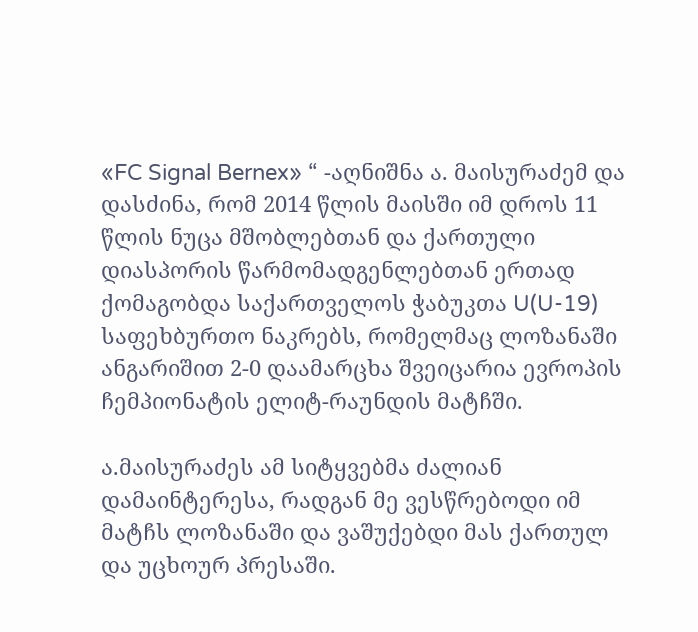«FC Signal Bernex» “ -აღნიშნა ა. მაისურაძემ და დასძინა, რომ 2014 წლის მაისში იმ დროს 11 წლის ნუცა მშობლებთან და ქართული დიასპორის წარმომადგენლებთან ერთად ქომაგობდა საქართველოს ჭაბუკთა U(U-19) საფეხბურთო ნაკრებს, რომელმაც ლოზანაში ანგარიშით 2-0 დაამარცხა შვეიცარია ევროპის ჩემპიონატის ელიტ-რაუნდის მატჩში.

ა.მაისურაძეს ამ სიტყვებმა ძალიან დამაინტერესა, რადგან მე ვესწრებოდი იმ მატჩს ლოზანაში და ვაშუქებდი მას ქართულ და უცხოურ პრესაში.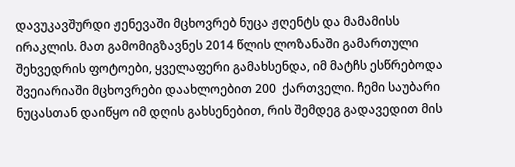დავუკავშურდი ჟენევაში მცხოვრებ ნუცა ჟღენტს და მამამისს  ირაკლის. მათ გამომიგზავნეს 2014 წლის ლოზანაში გამართული შეხვედრის ფოტოები, ყველაფერი გამახსენდა, იმ მატჩს ესწრებოდა შვეიარიაში მცხოვრები დაახლოებით 200  ქართველი. ჩემი საუბარი ნუცასთან დაიწყო იმ დღის გახსენებით, რის შემდეგ გადავედით მის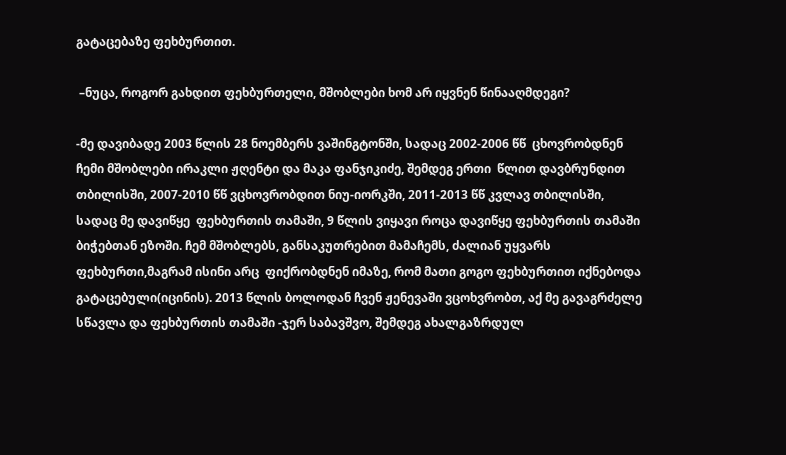გატაცებაზე ფეხბურთით.

 –ნუცა, როგორ გახდით ფეხბურთელი, მშობლები ხომ არ იყვნენ წინააღმდეგი?

-მე დავიბადე 2003 წლის 28 ნოემბერს ვაშინგტონში, სადაც 2002-2006 წწ  ცხოვრობდნენ  ჩემი მშობლები ირაკლი ჟღენტი და მაკა ფანჯიკიძე, შემდეგ ერთი  წლით დავბრუნდით თბილისში, 2007-2010 წწ ვცხოვრობდით ნიუ-იორკში, 2011-2013 წწ კვლავ თბილისში, სადაც მე დავიწყე  ფეხბურთის თამაში, 9 წლის ვიყავი როცა დავიწყე ფეხბურთის თამაში ბიჭებთან ეზოში. ჩემ მშობლებს, განსაკუთრებით მამაჩემს, ძალიან უყვარს ფეხბურთი,მაგრამ ისინი არც  ფიქრობდნენ იმაზე, რომ მათი გოგო ფეხბურთით იქნებოდა გატაცებული(იცინის). 2013 წლის ბოლოდან ჩვენ ჟენევაში ვცოხვრობთ, აქ მე გავაგრძელე სწავლა და ფეხბურთის თამაში -ჯერ საბავშვო, შემდეგ ახალგაზრდულ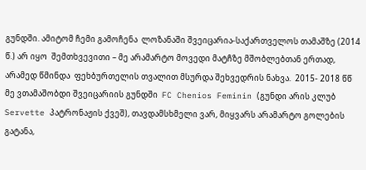გუნდში. ამიტომ ჩემი გამოჩენა  ლოზანაში შვეიცარია-საქართველოს თამაშზე (2014 წ.) არ იყო  შემთხვევითი – მე არამარტო მოვედი მატჩზე მშობლებთან ერთად, არამედ წმინდა  ფეხბურთელის თვალით მსურდა შეხვედრის ნახვა.  2015- 2018 წწ მე ვთამაშობდი შვეიცარიის გუნდში  FC Chenios Feminin (გუნდი არის კლუბ  Servette პატრონაჟის ქვეშ), თავდამსხმელი ვარ, მიყვარს არამარტო გოლების გატანა,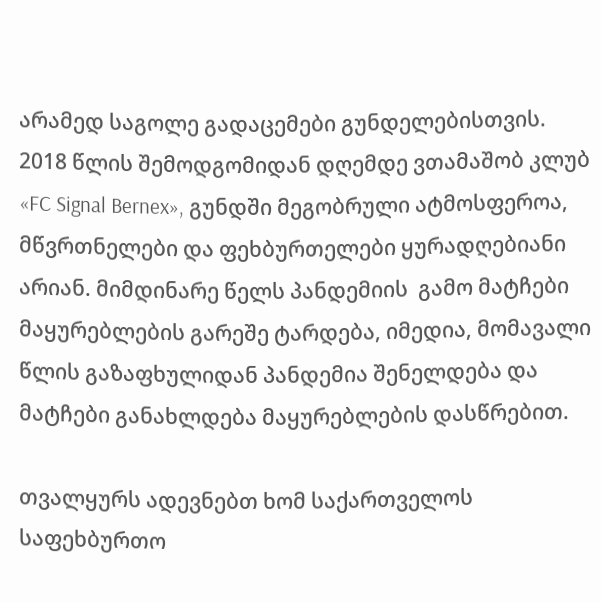არამედ საგოლე გადაცემები გუნდელებისთვის. 2018 წლის შემოდგომიდან დღემდე ვთამაშობ კლუბ  «FC Signal Bernex», გუნდში მეგობრული ატმოსფეროა, მწვრთნელები და ფეხბურთელები ყურადღებიანი არიან. მიმდინარე წელს პანდემიის  გამო მატჩები მაყურებლების გარეშე ტარდება, იმედია, მომავალი წლის გაზაფხულიდან პანდემია შენელდება და მატჩები განახლდება მაყურებლების დასწრებით.

თვალყურს ადევნებთ ხომ საქართველოს საფეხბურთო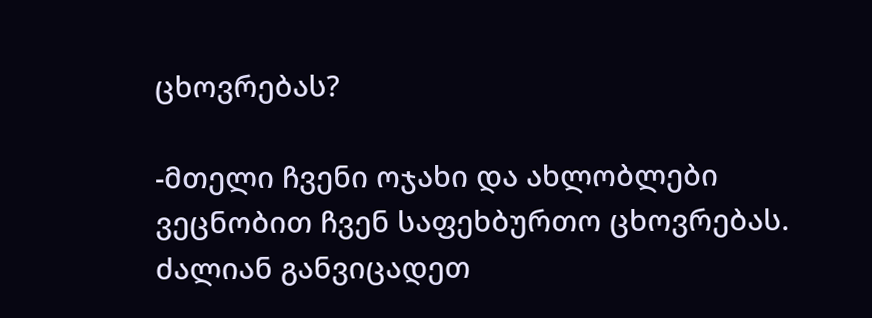ცხოვრებას?

-მთელი ჩვენი ოჯახი და ახლობლები ვეცნობით ჩვენ საფეხბურთო ცხოვრებას. ძალიან განვიცადეთ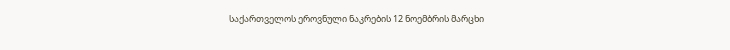საქართველოს ეროვნული ნაკრების 12 ნოემბრის მარცხი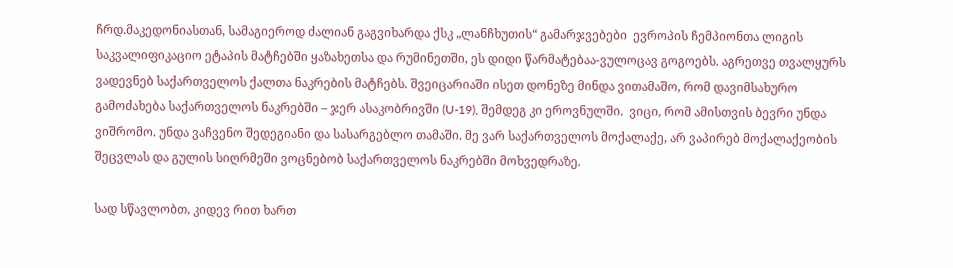ჩრდ.მაკედონიასთან, სამაგიეროდ ძალიან გაგვიხარდა ქსკ „ლანჩხუთის“ გამარჯვებები  ევროპის ჩემპიონთა ლიგის საკვალიფიკაციო ეტაპის მატჩებში ყაზახეთსა და რუმინეთში, ეს დიდი წარმატებაა-ვულოცავ გოგოებს. აგრეთვე თვალყურს ვადევნებ საქართველოს ქალთა ნაკრების მატჩებს. შვეიცარიაში ისეთ დონეზე მინდა ვითამაშო, რომ დავიმსახურო  გამოძახება საქართველოს ნაკრებში – ჯერ ასაკობრივში (U-19), შემდეგ კი ეროვნულში.  ვიცი, რომ ამისთვის ბევრი უნდა ვიშრომო. უნდა ვაჩვენო შედეგიანი და სასარგებლო თამაში. მე ვარ საქართველოს მოქალაქე, არ ვაპირებ მოქალაქეობის შეცვლას და გულის სიღრმეში ვოცნებობ საქართველოს ნაკრებში მოხვედრაზე.

სად სწავლობთ, კიდევ რით ხართ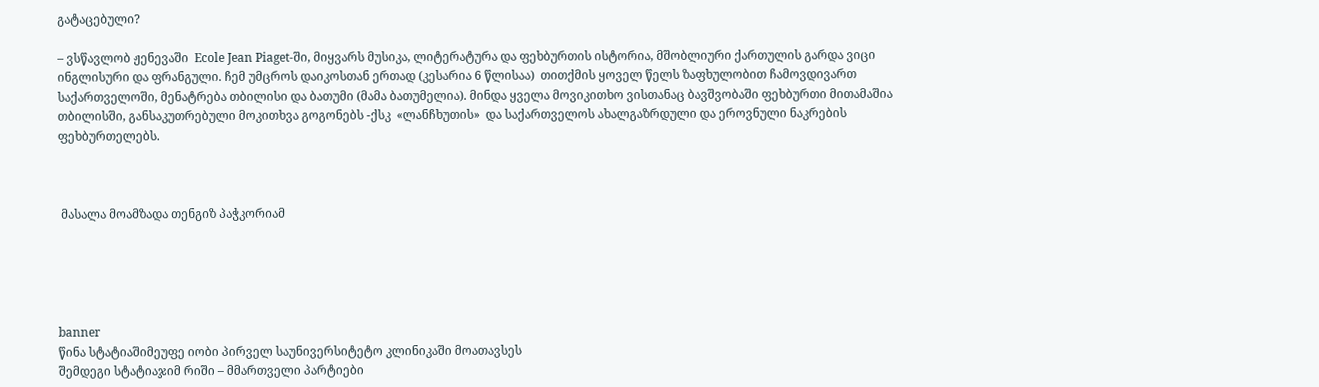გატაცებული?

– ვსწავლობ ჟენევაში  Ecole Jean Piaget-ში, მიყვარს მუსიკა, ლიტერატურა და ფეხბურთის ისტორია, მშობლიური ქართულის გარდა ვიცი ინგლისური და ფრანგული. ჩემ უმცროს დაიკოსთან ერთად (კესარია 6 წლისაა)  თითქმის ყოველ წელს ზაფხულობით ჩამოვდივართ საქართველოში, მენატრება თბილისი და ბათუმი (მამა ბათუმელია). მინდა ყველა მოვიკითხო ვისთანაც ბავშვობაში ფეხბურთი მითამაშია თბილისში, განსაკუთრებული მოკითხვა გოგონებს -ქსკ  «ლანჩხუთის»  და საქართველოს ახალგაზრდული და ეროვნული ნაკრების ფეხბურთელებს.



 მასალა მოამზადა თენგიზ პაჭკორიამ





banner
წინა სტატიაშიმეუფე იობი პირველ საუნივერსიტეტო კლინიკაში მოათავსეს
შემდეგი სტატიაჯიმ რიში – მმართველი პარტიები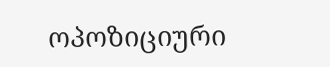ოპოზიციური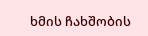ხმის ჩახშობის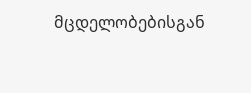მცდელობებისგან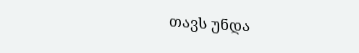თავს უნდა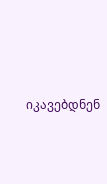იკავებდნენ